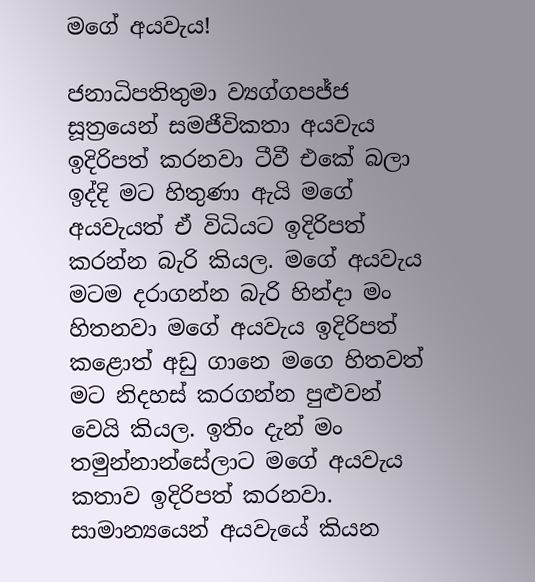මගේ අයවැය!

ජනාධිපතිතුමා ව්‍යග්ගපජ්ජ සූත්‍රයෙන් සමජීවිකතා අයවැය ඉදිරිපත් කරනවා ටීවී එකේ බලා ඉද්දි මට හිතුණා ඇයි මගේ අයවැයත් ඒ විධියට ඉදිරිපත් කරන්න බැරි කියල. මගේ අයවැය මටම දරාගන්න බැරි හින්දා මං හිතනවා මගේ අයවැය ඉදිරිපත් කළොත් අඩු ගානෙ මගෙ හිතවත් මට නිදහස් කරගන්න පුළුවන් වෙයි කියල. ඉතිං දැන් මං තමුන්නාන්සේලාට මගේ අයවැය කතාව ඉදිරිපත් කරනවා. සාමාන්‍යයෙන් අයවැයේ කියන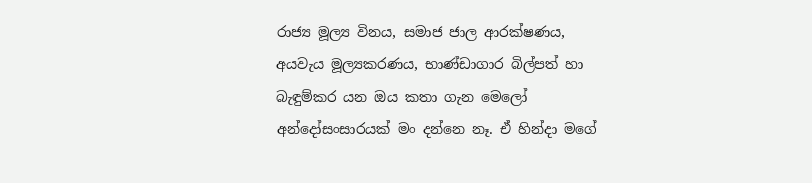රාජ්‍ය මූල්‍ය විනය, සමාජ ජාල ආරක්ෂණය, අයවැය මූල්‍යකරණය, භාණ්ඩාගාර බිල්පත් හා බැඳුම්කර යන ඔය කතා ගැන මෙලෝ අන්දෝසංසාරයක් මං දන්නෙ නෑ. ඒ හින්දා මගේ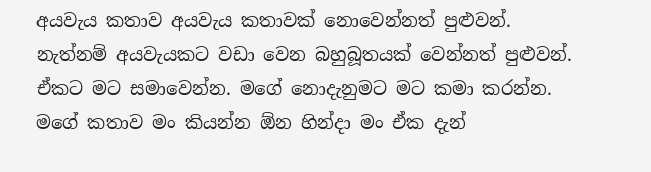අයවැය කතාව අයවැය කතාවක් නොවෙන්නත් පුළුවන්. නැත්නම් අයවැයකට වඩා වෙන බහුබූතයක් වෙන්නත් පුළුවන්. ඒකට මට සමාවෙන්න. මගේ නොදැනුමට මට කමා කරන්න. මගේ කතාව මං කියන්න ඕන හින්දා මං ඒක දැන්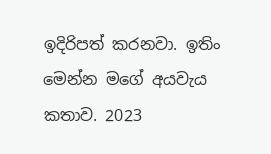ඉදිරිපත් කරනවා. ඉතිං මෙන්න මගේ අයවැය කතාව. 2023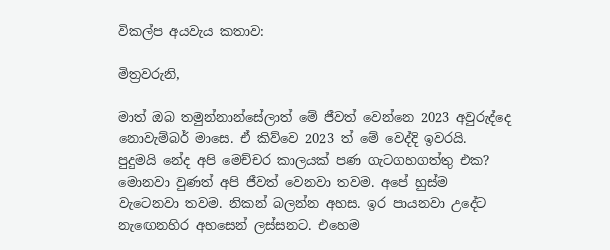විකල්ප අයවැය කතාව:

මිත්‍රවරුනි,

මාත් ඔබ තමුන්නාන්සේලාත් මේ ජීවත් වෙන්නෙ 2023 අවුරුද්දෙ නොවැම්බර් මාසෙ. ඒ කිව්වෙ 2023 ත් මේ වෙද්දි ඉවරයි. පුදුමයි නේද අපි මෙච්චර කාලයක් පණ ගැටගහගත්තු එක? මොනවා වුණත් අපි ජීවත් වෙනවා තවම. අපේ හුස්ම වැටෙනවා තවම. නිකන් බලන්න අහස. ඉර පායනවා උදේට නැඟෙනහිර අහසෙන් ලස්සනට. එහෙම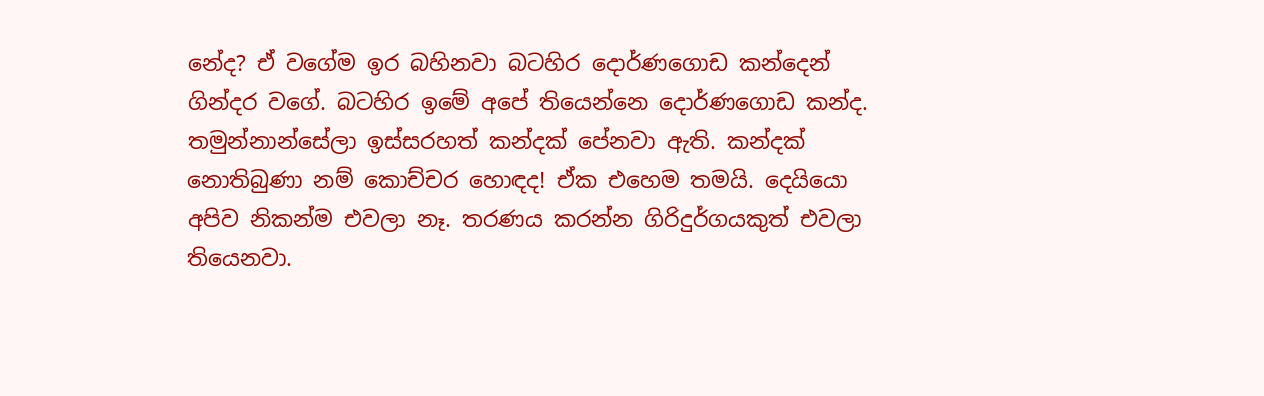නේද? ඒ වගේම ඉර බහිනවා බටහිර දොර්ණගොඩ කන්දෙන් ගින්දර වගේ. බටහිර ඉමේ අපේ තියෙන්නෙ දොර්ණගොඩ කන්ද. තමුන්නාන්සේලා ඉස්සරහත් කන්දක් පේනවා ඇති. කන්දක් නොතිබුණා නම් කොච්චර හොඳද! ඒක එහෙම තමයි. දෙයියො අපිව නිකන්ම එවලා නෑ. තරණය කරන්න ගිරිදුර්ගයකුත් එවලා තියෙනවා.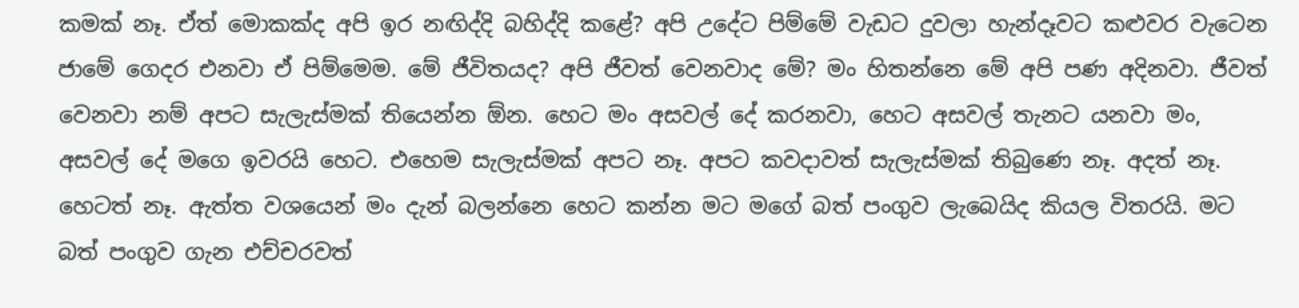කමක් නෑ. ඒත් මොකක්ද අපි ඉර නඟිද්දි බහිද්දි කළේ? අපි උදේට පිම්මේ වැඩට දුවලා හැන්දෑවට කළුවර වැටෙන ජාමේ ගෙදර එනවා ඒ පිම්මෙම. මේ ජීවිතයද? අපි ජීවත් වෙනවාද මේ? මං හිතන්නෙ මේ අපි පණ අදිනවා. ජීවත් වෙනවා නම් අපට සැලැස්මක් තියෙන්න ඕන. හෙට මං අසවල් දේ කරනවා, හෙට අසවල් තැනට යනවා මං, අසවල් දේ මගෙ ඉවරයි හෙට. එහෙම සැලැස්මක් අපට නෑ. අපට කවදාවත් සැලැස්මක් තිබුණෙ නෑ. අදත් නෑ. හෙටත් නෑ. ඇත්ත වශයෙන් මං දැන් බලන්නෙ හෙට කන්න මට මගේ බත් පංගුව ලැබෙයිද කියල විතරයි. මට බත් පංගුව ගැන එච්චරවත්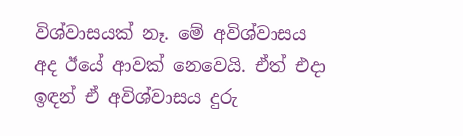විශ්වාසයක් නෑ. මේ අවිශ්වාසය අද ඊයේ ආවක් නෙවෙයි. ඒත් එදා ඉඳන් ඒ අවිශ්වාසය දුරු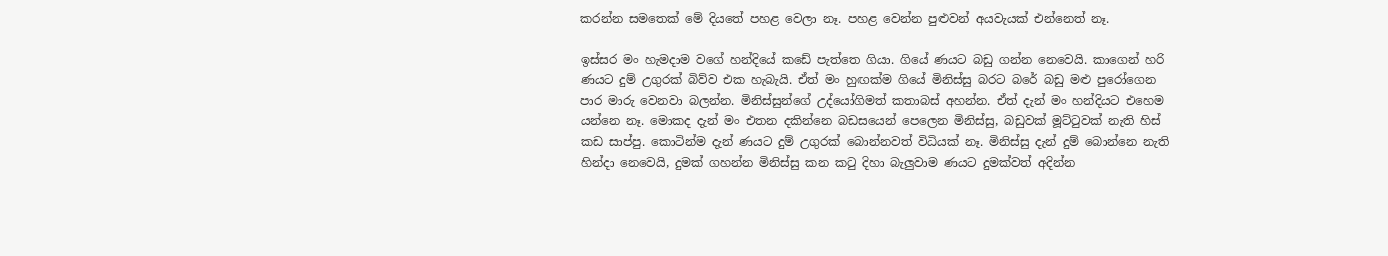කරන්න සමතෙක් මේ දියතේ පහළ වෙලා නෑ. පහළ වෙන්න පුළුවන් අයවැයක් එන්නෙත් නෑ.

ඉස්සර මං හැමදාම වගේ හන්දියේ කඩේ පැත්තෙ ගියා. ගියේ ණයට බඩු ගන්න නෙවෙයි. කාගෙන් හරි ණයට දුම් උගුරක් බිව්ව එක හැබැයි. ඒත් මං හුඟක්ම ගියේ මිනිස්සු බරට බරේ බඩු මළු පුරෝගෙන පාර මාරු වෙනවා බලන්න. මිනිස්සුන්ගේ උද්යෝගිමත් කතාබස් අහන්න. ඒත් දැන් මං හන්දියට එහෙම යන්නෙ නෑ. මොකද දැන් මං එතන දකින්නෙ බඩසයෙන් පෙලෙන මිනිස්සු, බඩුවක් මූට්ටුවක් නැති හිස් කඩ සාප්පු. කොටින්ම දැන් ණයට දුම් උගුරක් බොන්නවත් විධියක් නෑ. මිනිස්සු දැන් දුම් බොන්නෙ නැති හින්දා නෙවෙයි, දුමක් ගහන්න මිනිස්සු කන කටු දිහා බැලුවාම ණයට දුමක්වත් අදින්න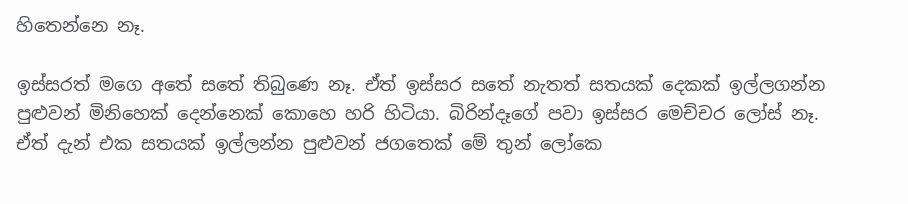හිතෙන්නෙ නෑ.

ඉස්සරත් මගෙ අතේ සතේ තිබුණෙ නෑ. ඒත් ඉස්සර සතේ නැතත් සතයක් දෙකක් ඉල්ලගන්න පුළුවන් මිනිහෙක් දෙන්නෙක් කොහෙ හරි හිටියා. බිරින්දෑගේ පවා ඉස්සර මෙච්චර ලෝස් නෑ. ඒත් දැන් එක සතයක් ඉල්ලන්න පුළුවන් ජගතෙක් මේ තුන් ලෝකෙ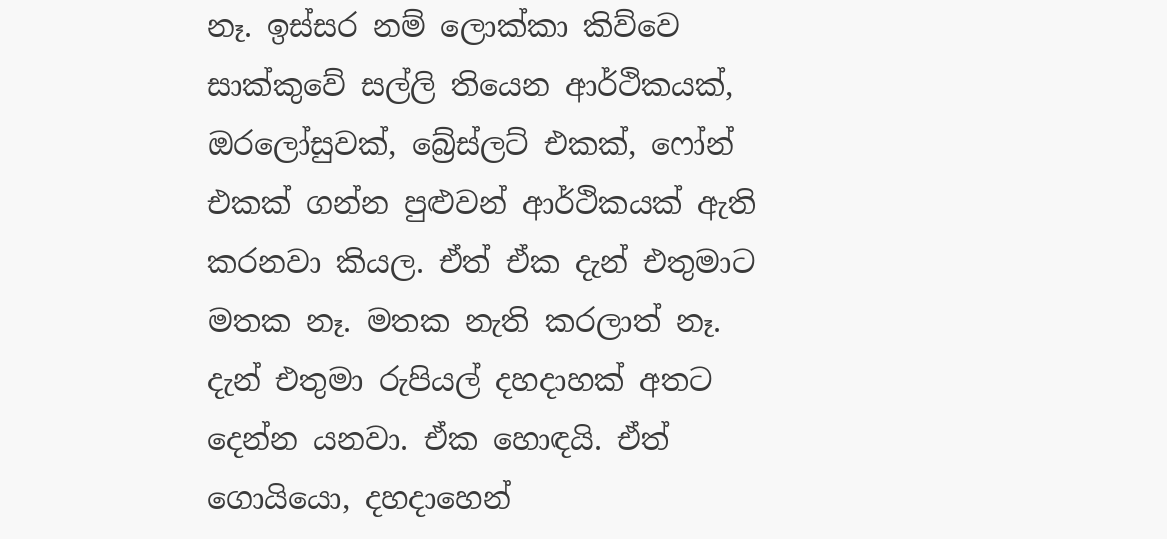නෑ. ඉස්සර නම් ලොක්කා කිව්වෙ සාක්කුවේ සල්ලි තියෙන ආර්ථිකයක්, ඔරලෝසුවක්, බ්‍රේස්ලට් එකක්, ෆෝන් එකක් ගන්න පුළුවන් ආර්ථිකයක් ඇති කරනවා කියල. ඒත් ඒක දැන් එතුමාට මතක නෑ. මතක නැති කරලාත් නෑ. දැන් එතුමා රුපියල් දහදාහක් අතට දෙන්න යනවා. ඒක හොඳයි. ඒත් ගොයියො, දහදාහෙන්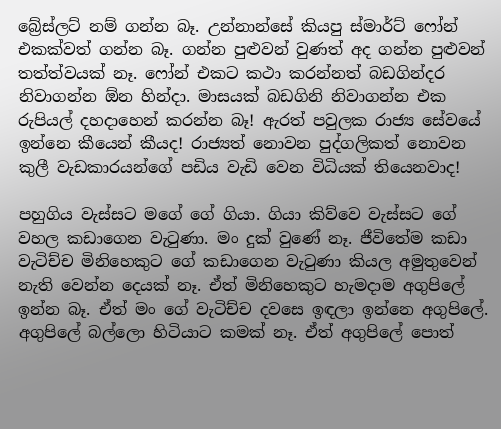බ්‍රේස්ලට් නම් ගන්න බෑ. උන්නාන්සේ කියපු ස්මාර්ට් ෆෝන් එකක්වත් ගන්න බෑ. ගන්න පුළුවන් වුණත් අද ගන්න පුළුවන් තත්ත්වයක් නෑ. ෆෝන් එකට කථා කරන්නත් බඩගින්දර නිවාගන්න ඕන හින්දා. මාසයක් බඩගිනි නිවාගන්න එක රුපියල් දහදාහෙන් කරන්න බෑ! ඇරත් පවුලක රාජ්‍ය සේවයේ ඉන්නෙ කීයෙන් කීයද! රාජ්‍යත් නොවන පුද්ගලිකත් නොවන කුලී වැඩකාරයන්ගේ පඩිය වැඩි වෙන විධියක් තියෙනවාද!

පහුගිය වැස්සට මගේ ගේ ගියා. ගියා කිව්වෙ වැස්සට ගේ වහල කඩාගෙන වැටුණා. මං දුක් වුණේ නෑ. ජීවිතේම කඩා වැටිච්ච මිනිහෙකුට ගේ කඩාගෙන වැටුණා කියල අමුතුවෙන් නැති වෙන්න දෙයක් නෑ. ඒත් මිනිහෙකුට හැමදාම අගුපිලේ ඉන්න බෑ. ඒත් මං ගේ වැටිච්ච දවසෙ ඉඳලා ඉන්නෙ අගුපිලේ. අගුපිලේ බල්ලො හිටියාට කමක් නෑ. ඒත් අගුපිලේ පොත්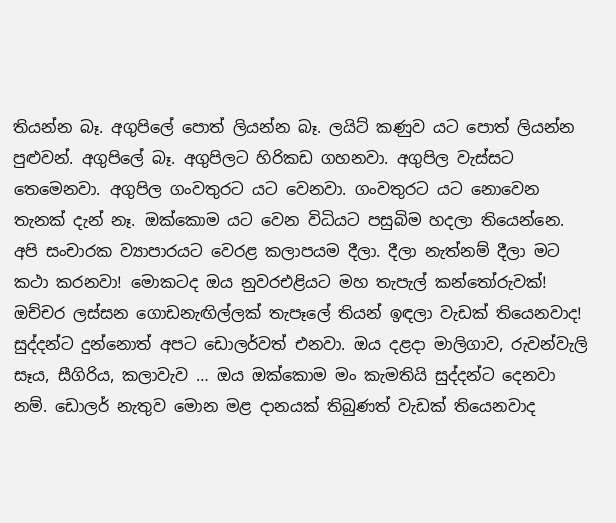තියන්න බෑ. අගුපිලේ පොත් ලියන්න බෑ. ලයිට් කණුව යට පොත් ලියන්න පුළුවන්. අගුපිලේ බෑ. අගුපිලට හිරිකඩ ගහනවා. අගුපිල වැස්සට තෙමෙනවා. අගුපිල ගංවතුරට යට වෙනවා. ගංවතුරට යට නොවෙන තැනක් දැන් නෑ. ඔක්කොම යට වෙන විධියට පසුබිම හදලා තියෙන්නෙ. අපි සංචාරක ව්‍යාපාරයට වෙරළ කලාපයම දීලා. දීලා නැත්නම් දීලා මට කථා කරනවා! මොකටද ඔය නුවරඑළියට මහ තැපැල් කන්තෝරුවක්! ඔච්චර ලස්සන ගොඩනැඟිල්ලක් තැපෑලේ තියන් ඉඳලා වැඩක් තියෙනවාද! සුද්දන්ට දුන්නොත් අපට ඩොලර්වත් එනවා. ඔය දළදා මාලිගාව, රුවන්වැලි සෑය, සීගිරිය, කලාවැව … ඔය ඔක්කොම මං කැමතියි සුද්දන්ට දෙනවා නම්. ඩොලර් නැතුව මොන මළ දානයක් තිබුණත් වැඩක් තියෙනවාද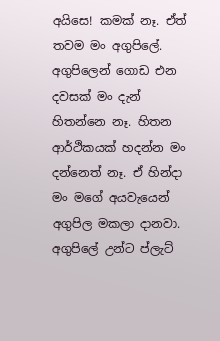අයිසෙ! කමක් නෑ. ඒත් තවම මං අගුපිලේ. අගුපිලෙන් ගොඩ එන දවසක් මං දැන් හිතන්නෙ නෑ. හිතන ආර්ථිකයක් හදන්න මං දන්නෙත් නෑ. ඒ හින්දා මං මගේ අයවැයෙන් අගුපිල මකලා දානවා. අගුපිලේ උන්ට ප්ලැට්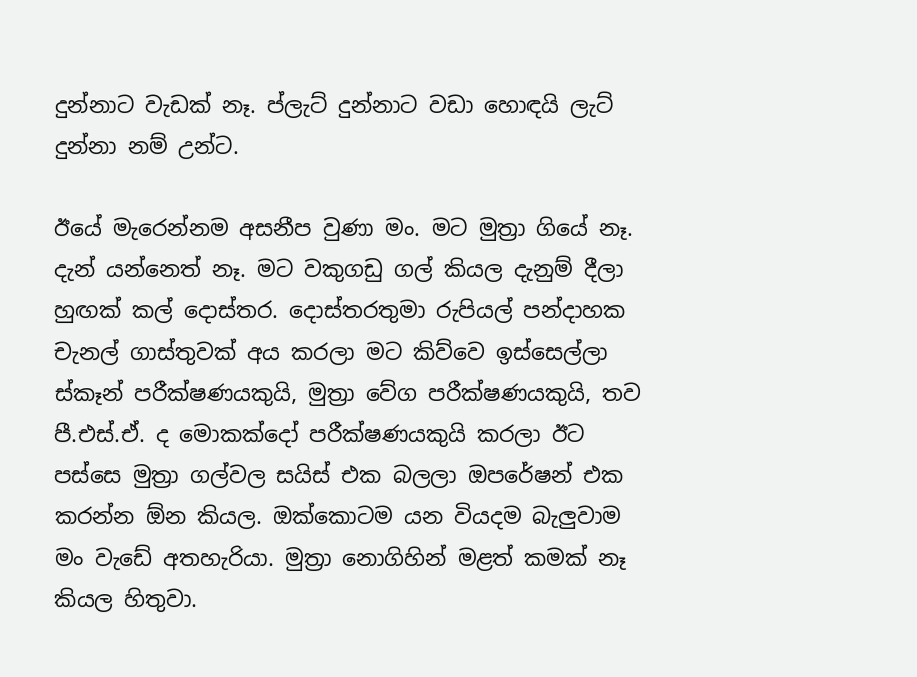දුන්නාට වැඩක් නෑ. ප්ලැට් දුන්නාට වඩා හොඳයි ලැට් දුන්නා නම් උන්ට.

ඊයේ මැරෙන්නම අසනීප වුණා මං. මට මුත්‍රා ගියේ නෑ. දැන් යන්නෙත් නෑ. මට වකුගඩු ගල් කියල දැනුම් දීලා හුඟක් කල් දොස්තර. දොස්තරතුමා රුපියල් පන්දාහක චැනල් ගාස්තුවක් අය කරලා මට කිව්වෙ ඉස්සෙල්ලා ස්කෑන් පරීක්ෂණයකුයි, මුත්‍රා වේග පරීක්ෂණයකුයි, තව පී.එස්.ඒ. ද මොකක්දෝ පරීක්ෂණයකුයි කරලා ඊට පස්සෙ මුත්‍රා ගල්වල සයිස් එක බලලා ඔපරේෂන් එක කරන්න ඕන කියල. ඔක්කොටම යන වියදම බැලුවාම මං වැඩේ අතහැරියා. මුත්‍රා නොගිහින් මළත් කමක් නෑ කියල හිතුවා.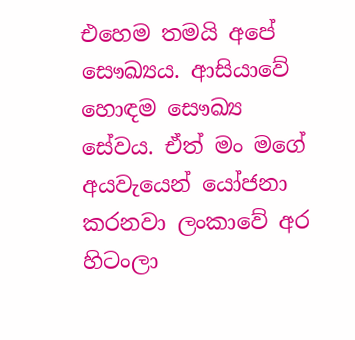එහෙම තමයි අපේ සෞඛ්‍යය. ආසියාවේ හොඳම සෞඛ්‍ය සේවය. ඒත් මං මගේ අයවැයෙන් යෝජනා කරනවා ලංකාවේ අර හිටංලා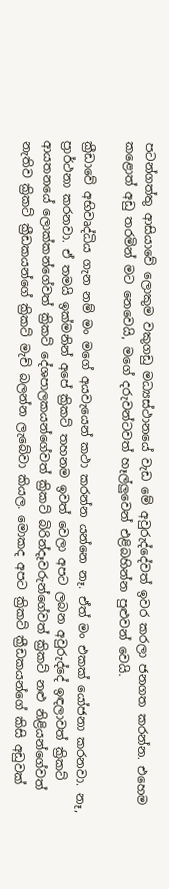පටන්ගත්තු ආසියාවේ ලොකුම වකුගඩු මධ්‍යස්ථානයේ වැඩ මේ අවුරුද්දේවත් ඉවර කරලා ජනගත කරන්න. එහෙම කළොත් අඩු තරමින් මට නෙවෙයි, මගේ දරුවන්ටවත් හෑල්ලුවෙන් එළිබහින්න පුළුවන් වෙයි.

ක්‍රීඩාවේ අභිවෘද්ධිය ගැන නම් මං මගේ අයවැයෙන් කථා කරන්න යන්නෙ නෑ. ඒත් මං එකක් යෝජනා කරනවා. නෑ, ප්‍රාර්ථනා කරනවා. ඒ තමයි ඉක්මනින් අපේ ක්‍රිකට් තහනම ඉවත් වෙලා අපට ලබන අවුරුද්දේ ඉඳලාවත් ක්‍රිකට් ආයතනයේ ලොක්කන්ගේවත් ක්‍රිකට් දේශපාලකයන්ගේවත් ක්‍රිකට් බිරින්දෑවරුන්ගේවත් ක්‍රිකට් නළු නිළියන්ගේවත් නැතිව ක්‍රිකට් ක්‍රීඩකයන්ගේ ක්‍රිකට් මැච් බලන්න ලැබේවා කියල. මොකද අපට ක්‍රිකට් ක්‍රීඩකයන්ගේ කිසි අඩුවක්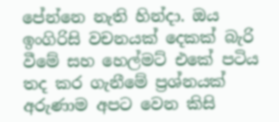පේන්නෙ නැති හින්දා. ඔය ඉංගිරිසි වචනයක් දෙකක් බැරි වීමේ සහ හෙල්මට් එකේ පටිය තද කර ගැනීමේ ප්‍රශ්නයක් අරුණාම අපට වෙන කිසි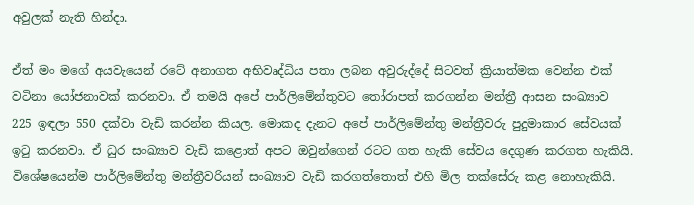අවුලක් නැති හින්දා.

ඒත් මං මගේ අයවැයෙන් රටේ අනාගත අභිවෘද්ධිය පතා ලබන අවුරුද්දේ සිටවත් ක්‍රියාත්මක වෙන්න එක් වටිනා යෝජනාවක් කරනවා. ඒ තමයි අපේ පාර්ලිමේන්තුවට තෝරාපත් කරගන්න මන්ත්‍රී ආසන සංඛ්‍යාව 225 ඉඳලා 550 දක්වා වැඩි කරන්න කියල. මොකද දැනට අපේ පාර්ලිමේන්තු මන්ත්‍රීවරු පුදුමාකාර සේවයක් ඉටු කරනවා. ඒ ධුර සංඛ්‍යාව වැඩි කළොත් අපට ඔවුන්ගෙන් රටට ගත හැකි සේවය දෙගුණ කරගත හැකියි. විශේෂයෙන්ම පාර්ලිමේන්තු මන්ත්‍රීවරියන් සංඛ්‍යාව වැඩි කරගත්තොත් එහි මිල තක්සේරු කළ නොහැකියි.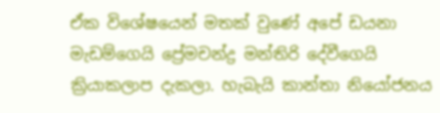ඒක විශේෂයෙන් මතක් වුණේ අපේ ඩයනා මැඩම්ගෙයි ප්‍රේමචන්ද්‍ර මන්තිරි දේවීගෙයි ක්‍රියාකලාප දැකලා. හැබැයි කාන්තා නියෝජනය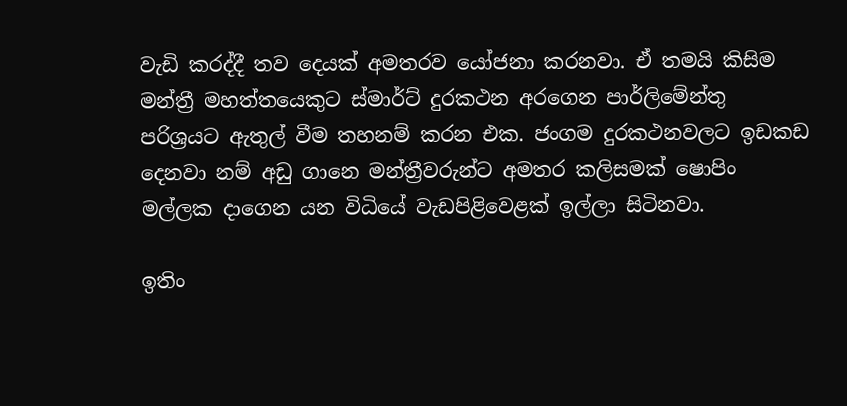වැඩි කරද්දී තව දෙයක් අමතරව යෝජනා කරනවා. ඒ තමයි කිසිම මන්ත්‍රී මහත්තයෙකුට ස්මාර්ට් දුරකථන අරගෙන පාර්ලිමේන්තු පරිශ්‍රයට ඇතුල් වීම තහනම් කරන එක. ජංගම දුරකථනවලට ඉඩකඩ දෙනවා නම් අඩු ගානෙ මන්ත්‍රීවරුන්ට අමතර කලිසමක් ෂොපිං මල්ලක දාගෙන යන විධියේ වැඩපිළිවෙළක් ඉල්ලා සිටිනවා.

ඉතිං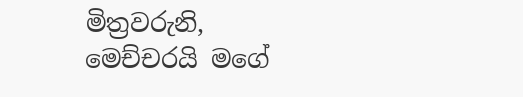මිත්‍රවරුනි, මෙච්චරයි මගේ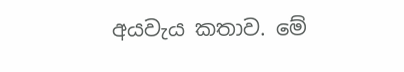අයවැය කතාව. මේ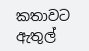කතාවට ඇතුල්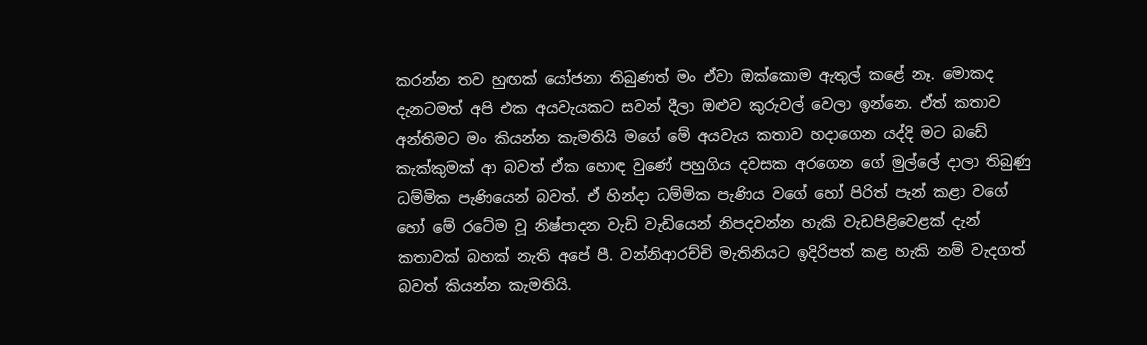කරන්න තව හුඟක් යෝජනා තිබුණත් මං ඒවා ඔක්කොම ඇතුල් කළේ නෑ. මොකද දැනටමත් අපි එක අයවැයකට සවන් දීලා ඔළුව කුරුවල් වෙලා ඉන්නෙ. ඒත් කතාව අන්තිමට මං කියන්න කැමතියි මගේ මේ අයවැය කතාව හදාගෙන යද්දි මට බඩේ කැක්කුමක් ආ බවත් ඒක හොඳ වුණේ පහුගිය දවසක අරගෙන ගේ මුල්ලේ දාලා තිබුණු ධම්මික පැණියෙන් බවත්. ඒ හින්දා ධම්මික පැණිය වගේ හෝ පිරිත් පැන් කළා වගේ හෝ මේ රටේම වූ නිෂ්පාදන වැඩි වැඩියෙන් නිපදවන්න හැකි වැඩපිළිවෙළක් දැන් කතාවක් බහක් නැති අපේ පී. වන්නිආරච්චි මැතිනියට ඉදිරිපත් කළ හැකි නම් වැදගත් බවත් කියන්න කැමතියි.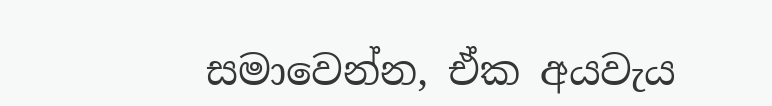සමාවෙන්න, ඒක අයවැය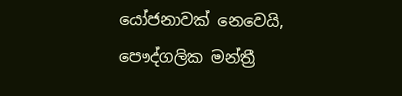යෝජනාවක් නෙවෙයි, පෞද්ගලික මන්ත්‍රී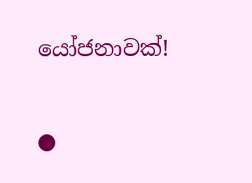යෝජනාවක්!

●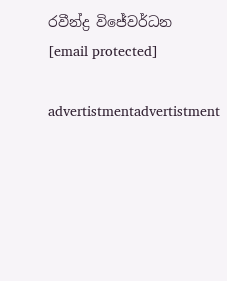රවීන්ද්‍ර විජේවර්ධන
[email protected]

advertistmentadvertistment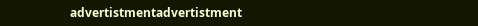advertistmentadvertistment